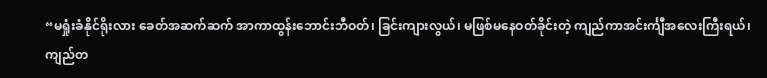“မရှုံးခံနိုင်ရိုးလား ခေတ်အဆက်ဆက် အာကာထွန်းဘောင်းဘီဝတ်၊ ခြင်းကျားလွယ်၊ မဖြစ်မနေဝတ်ခိုင်းတဲ့ ကျည်ကာအင်းင်္ကျီအလေးကြီးရယ်၊ ကျည်တ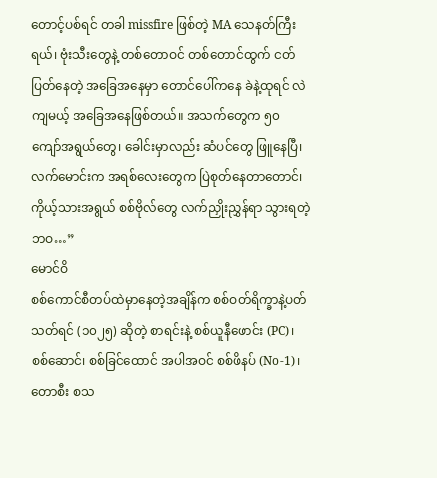တောင့်ပစ်ရင် တခါ missfire ဖြစ်တဲ့ MA သေနတ်ကြီးရယ်၊ ဗုံးသီးတွေနဲ့ တစ်တောဝင် တစ်တောင်ထွက် ငတ်ပြတ်နေတဲ့ အခြေအနေမှာ တောင်ပေါ်ကနေ ခဲနဲ့ထုရင် လဲကျမယ့် အခြေအနေဖြစ်တယ်။ အသက်တွေက ၅၀ ကျော်အရွယ်တွေ၊ ခေါင်းမှာလည်း ဆံပင်တွေ ဖြူနေပြီ၊ လက်မောင်းက အရစ်လေးတွေက ပြဲစုတ်နေတာတောင်၊ ကိုယ့်သားအရွယ် စစ်ဗိုလ်တွေ လက်ညှိုးညွှန်ရာ သွားရတဲ့ ဘဝ…”
မောင်ဝိ
စစ်ကောင်စီတပ်ထဲမှာနေတဲ့အချိန်က စစ်ဝတ်ရိက္ခာနဲ့ပတ်သတ်ရင် (၁၀၂၅) ဆိုတဲ့ စာရင်းနဲ့ စစ်ယူနီဖောင်း (PC)၊ စစ်ဆောင်၊ စစ်ခြင်ထောင် အပါအဝင် စစ်ဖိနပ် (No-1)၊ တောစီး စသ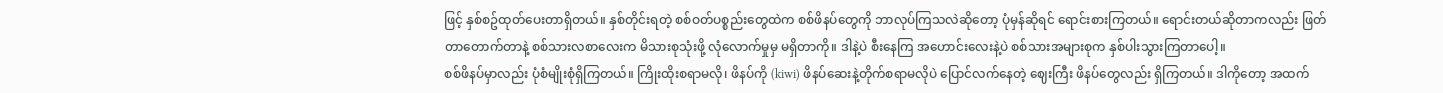ဖြင့် နှစ်စဥ်ထုတ်ပေးတာရှိတယ်။ နှစ်တိုင်းရတဲ့ စစ်ဝတ်ပစ္စည်းတွေထဲက စစ်ဖိနပ်တွေကို ဘာလုပ်ကြသလဲဆိုတော့ ပုံမှန်ဆိုရင် ရောင်းစားကြတယ်။ ရောင်းတယ်ဆိုတာကလည်း ဖြတ်တာတောက်တာနဲ့ စစ်သားလစာလေးက မိသားစုသုံးဖို့ လုံလောက်မှုမှ မရှိတာကို။ ဒါနဲ့ပဲ စီးနေကြ အဟောင်းလေးနဲ့ပဲ စစ်သားအများစုက နှစ်ပါးသွားကြတာပေါ့။
စစ်ဖိနပ်မှာလည်း ပုံစံမျိုးစုံရှိကြတယ်။ ကြိုးထိုးစရာမလို၊ ဖိနပ်ကို (kiwi) ဖိနပ်ဆေးနဲ့တိုက်စရာမလိုပဲ ပြောင်လက်နေတဲ့ ဈေးကြီး ဖိနပ်တွေလည်း ရှိကြတယ်။ ဒါကိုတော့ အထက်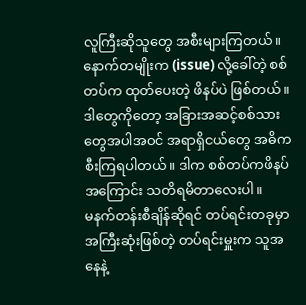လူကြီးဆိုသူတွေ အစီးများကြတယ်။ နောက်တမျိုးက (issue) လို့ခေါ်တဲ့ စစ်တပ်က ထုတ်ပေးတဲ့ ဖိနပ်ပဲ ဖြစ်တယ်။ ဒါတွေကိုတော့ အခြားအဆင့်စစ်သားတွေအပါအဝင် အရာရှိငယ်တွေ အဓိက စီးကြရပါတယ်။ ဒါက စစ်တပ်ကဖိနပ် အကြောင်း သတိရမိတာလေးပါ။
မနက်တန်းစီချိန်ဆိုရင် တပ်ရင်းတခုမှာ အကြီးဆုံးဖြစ်တဲ့ တပ်ရင်းမှူးက သူအနေနဲ့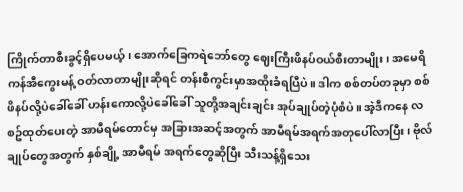ကြိုက်တာစီးခွင့်ရှိပေမယ့်၊ အောက်ခြေကရဲဘော်တွေ ဈေးကြီးဖိနပ်ဝယ်စီးတာမျိုး၊ အမေရိကန်အီကွေးမန့် ဝတ်လာတာမျိုးဆိုရင် တန်းစီကွင်းမှာအထိုးခံရပြီပဲ။ ဒါက စစ်တပ်တခုမှာ စစ်ဖိနပ်လို့ပဲခေါ်ခေါ် ဟန်းကောလို့ပဲခေါ်ခေါ် သူတို့အချင်းချင်း အုပ်ချုပ်တဲ့ပုံစံပဲ။ အဲ့ဒီကနေ လစဥ်ထုတ်ပေးတဲ့ အာမီရမ်တောင်မှ အခြားအဆင့်အတွက် အာမီရမ်အရက်အတုပေါ်လာပြီး၊ ဗိုလ်ချုပ်တွေအတွက် နှစ်ချို့ အာမီရမ် အရက်တွေဆိုပြီး သီးသန့်ရှိသေး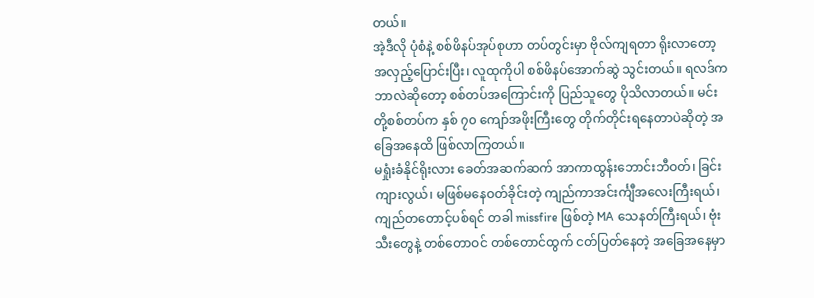တယ်။
အဲ့ဒီလို ပုံစံနဲ့ စစ်ဖိနပ်အုပ်စုဟာ တပ်တွင်းမှာ ဗိုလ်ကျရတာ ရိုးလာတော့ အလှည့်ပြောင်းပြီး၊ လူထုကိုပါ စစ်ဖိနပ်အောက်ဆွဲ သွင်းတယ်။ ရလဒ်က ဘာလဲဆိုတော့ စစ်တပ်အကြောင်းကို ပြည်သူတွေ ပိုသိလာတယ်။ မင်းတို့စစ်တပ်က နှစ် ၇၀ ကျော်အဖိုးကြီးတွေ တိုက်တိုင်းရနေတာပဲဆိုတဲ့ အခြေအနေထိ ဖြစ်လာကြတယ်။
မရှုံးခံနိုင်ရိုးလား ခေတ်အဆက်ဆက် အာကာထွန်းဘောင်းဘီဝတ်၊ ခြင်းကျားလွယ်၊ မဖြစ်မနေဝတ်ခိုင်းတဲ့ ကျည်ကာအင်းင်္ကျီအလေးကြီးရယ်၊ ကျည်တတောင့်ပစ်ရင် တခါ missfire ဖြစ်တဲ့ MA သေနတ်ကြီးရယ်၊ ဗုံးသီးတွေနဲ့ တစ်တောဝင် တစ်တောင်ထွက် ငတ်ပြတ်နေတဲ့ အခြေအနေမှာ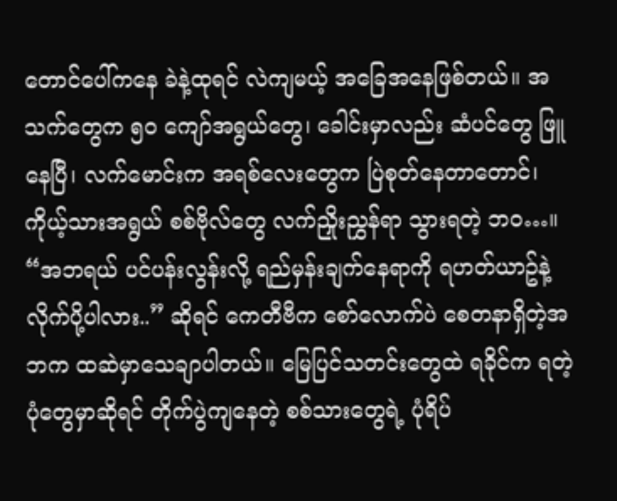တောင်ပေါ်ကနေ ခဲနဲ့ထုရင် လဲကျမယ့် အခြေအနေဖြစ်တယ်။ အသက်တွေက ၅၀ ကျော်အရွယ်တွေ၊ ခေါင်းမှာလည်း ဆံပင်တွေ ဖြူနေပြီ၊ လက်မောင်းက အရစ်လေးတွေက ပြဲစုတ်နေတာတောင်၊ ကိုယ့်သားအရွယ် စစ်ဗိုလ်တွေ လက်ညှိုးညွှန်ရာ သွားရတဲ့ ဘဝ…။
“အဘရယ် ပင်ပန်းလွန်းလို့ ရည်မှန်းချက်နေရာကို ရဟတ်ယာဥ်နဲ့လိုက်ပို့ပါလား..” ဆိုရင် ကေတီဗီက စော်လောက်ပဲ စေတနာရှိတဲ့အဘက ထဆဲမှာသေချာပါတယ်။ မြေပြင်သတင်းတွေထဲ ရခိုင်က ရတဲ့ ပုံတွေမှာဆိုရင် တိုက်ပွဲကျနေတဲ့ စစ်သားတွေရဲ့ ပုံရိပ်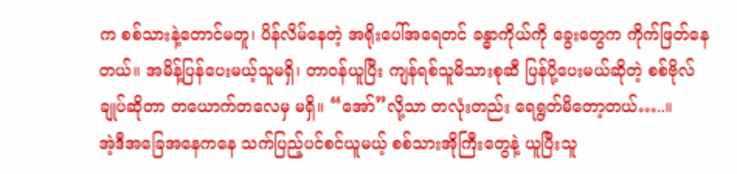က စစ်သားနဲ့တောင်မတူ၊ ပိန်လိမ်နေတဲ့ အရိုးပေါ်အရေတင် ခန္ဓာကိုယ်ကို ခွေးတွေက ကိုက်ဖြတ်နေတယ်။ အမိန့်ပြန်ပေးမယ့်သူမရှိ၊ တာဝန်ယူပြီး ကျန်ရစ်သူမိသားစုဆီ ပြန်ပို့ပေးမယ်ဆိုတဲ့ စစ်ဗိုလ်ချုပ်ဆိုတာ တယောက်တလေမှ မရှိ။ “အော်”လို့သာ တလုံးတည်း ရေရွတ်မိတော့တယ်…..။
အဲ့ဒီအခြေအနေကနေ သက်ပြည့်ပင်စင်ယူမယ့် စစ်သားအိုကြီးတွေနဲ့ ယူပြီးသူ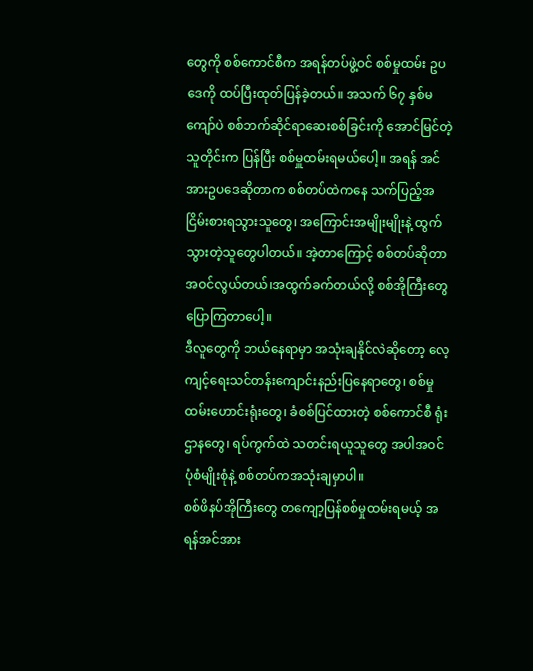တွေကို စစ်ကောင်စီက အရန်တပ်ဖွဲ့ဝင် စစ်မှုထမ်း ဥပဒေကို ထပ်ပြီးထုတ်ပြန်ခဲ့တယ်။ အသက် ၆၇ နှစ်မကျော်ပဲ စစ်ဘက်ဆိုင်ရာဆေးစစ်ခြင်းကို အောင်မြင်တဲ့သူတိုင်းက ပြန်ပြီး စစ်မှူထမ်းရမယ်ပေါ့။ အရန် အင်အားဥပဒေဆိုတာက စစ်တပ်ထဲကနေ သက်ပြည့်အငြိမ်းစားရသွားသူတွေ၊ အကြောင်းအမျိုးမျိုးနဲ့ ထွက်သွားတဲ့သူတွေပါတယ်။ အဲ့တာကြောင့် စစ်တပ်ဆိုတာ အဝင်လွယ်တယ်၊အထွက်ခက်တယ်လို့ စစ်အိုကြီးတွေပြောကြတာပေါ့။
ဒီလူတွေကို ဘယ်နေရာမှာ အသုံးချနိုင်လဲဆိုတော့ လေ့ကျင့်ရေးသင်တန်းကျောင်းနည်းပြနေရာတွေ၊ စစ်မှုထမ်းဟောင်းရုံးတွေ၊ ခံစစ်ပြင်ထားတဲ့ စစ်ကောင်စီ ရုံးဌာနတွေ၊ ရပ်ကွက်ထဲ သတင်းရယူသူတွေ အပါအဝင် ပုံစံမျိုးစုံနဲ့ စစ်တပ်ကအသုံးချမှာပါ။
စစ်ဖိနပ်အိုကြီးတွေ တကျော့ပြန်စစ်မှုထမ်းရမယ့် အရန်အင်အား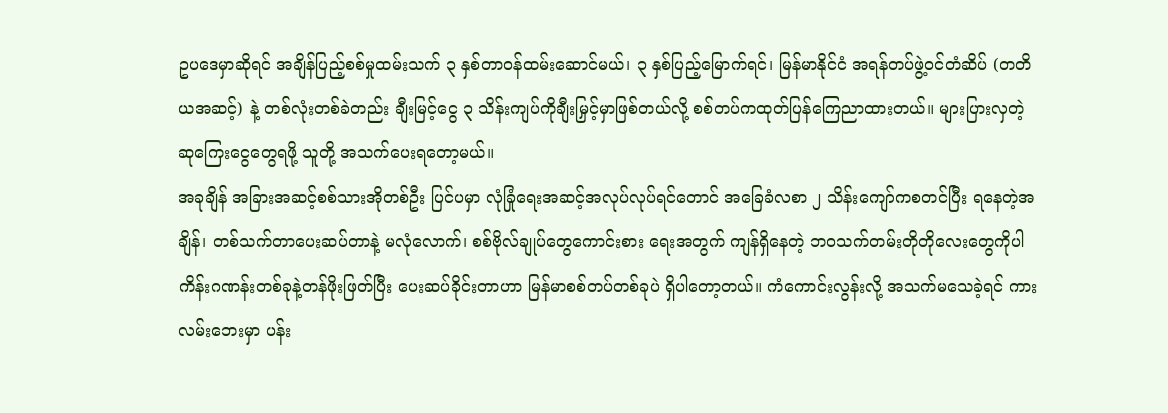ဥပဒေမှာဆိုရင် အချိန်ပြည့်စစ်မှုထမ်းသက် ၃ နှစ်တာဝန်ထမ်းဆောင်မယ်၊ ၃ နှစ်ပြည့်မြောက်ရင်၊ မြန်မာနိုင်ငံ အရန်တပ်ဖွဲ့ဝင်တံဆိပ် (တတိယအဆင့်) နဲ့ တစ်လုံးတစ်ခဲတည်း ချီးမြင့်ငွေ ၃ သိန်းကျပ်ကိုချီးမြှင့်မှာဖြစ်တယ်လို့ စစ်တပ်ကထုတ်ပြန်ကြေညာထားတယ်။ များပြားလှတဲ့ ဆုကြေးငွေတွေရဖို့ သူတို့ အသက်ပေးရတော့မယ်။
အခုချိန် အခြားအဆင့်စစ်သားအိုတစ်ဦး ပြင်ပမှာ လုံခြုံရေးအဆင့်အလုပ်လုပ်ရင်တောင် အခြေခံလစာ ၂ သိန်းကျော်ကစတင်ပြီး ရနေတဲ့အချိန်၊ တစ်သက်တာပေးဆပ်တာနဲ့ မလုံလောက်၊ စစ်ဗိုလ်ချုပ်တွေကောင်းစား ရေးအတွက် ကျန်ရှိနေတဲ့ ဘဝသက်တမ်းတိုတိုလေးတွေကိုပါ ကိန်းဂဏန်းတစ်ခုနဲ့တန်ဖိုးဖြတ်ပြီး ပေးဆပ်ခိုင်းတာဟာ မြန်မာစစ်တပ်တစ်ခုပဲ ရှိပါတော့တယ်။ ကံကောင်းလွန်းလို့ အသက်မသေခဲ့ရင် ကားလမ်းဘေးမှာ ပန်း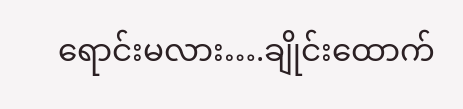ရောင်းမလား….ချိုင်းထောက်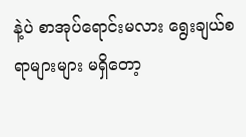နဲ့ပဲ စာအုပ်ရောင်းမလား ရွေးချယ်စရာများများ မရှိတော့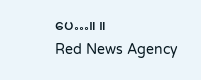ပေ…။ ။
Red News Agency